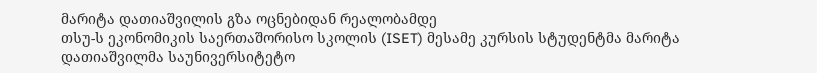მარიტა დათიაშვილის გზა ოცნებიდან რეალობამდე
თსუ-ს ეკონომიკის საერთაშორისო სკოლის (ISET) მესამე კურსის სტუდენტმა მარიტა დათიაშვილმა საუნივერსიტეტო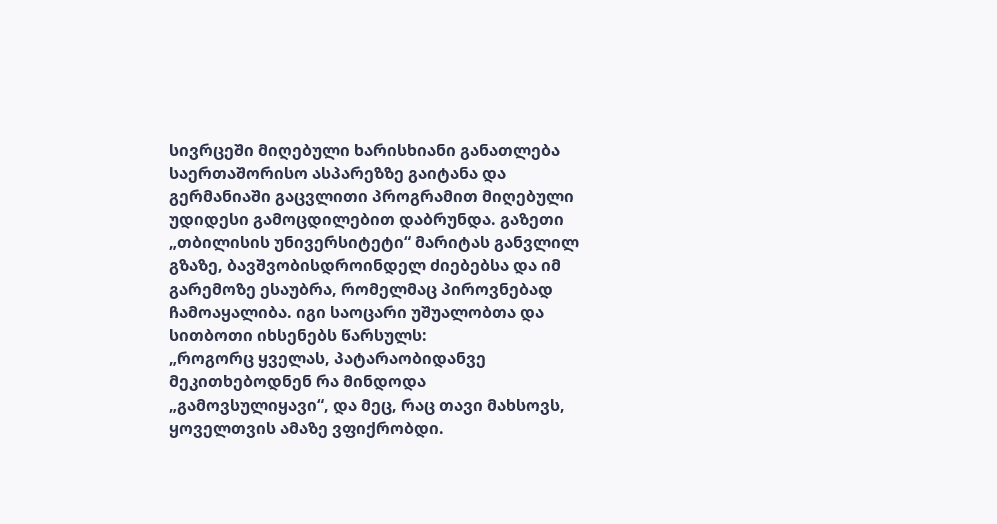სივრცეში მიღებული ხარისხიანი განათლება საერთაშორისო ასპარეზზე გაიტანა და გერმანიაში გაცვლითი პროგრამით მიღებული უდიდესი გამოცდილებით დაბრუნდა. გაზეთი „თბილისის უნივერსიტეტი“ მარიტას განვლილ გზაზე, ბავშვობისდროინდელ ძიებებსა და იმ გარემოზე ესაუბრა, რომელმაც პიროვნებად ჩამოაყალიბა. იგი საოცარი უშუალობთა და სითბოთი იხსენებს წარსულს:
„როგორც ყველას, პატარაობიდანვე მეკითხებოდნენ რა მინდოდა „გამოვსულიყავი“, და მეც, რაც თავი მახსოვს, ყოველთვის ამაზე ვფიქრობდი.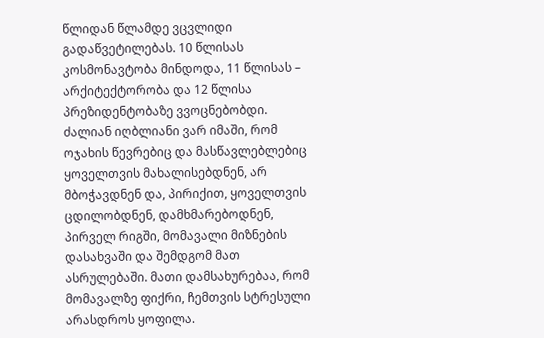წლიდან წლამდე ვცვლიდი გადაწვეტილებას. 10 წლისას კოსმონავტობა მინდოდა, 11 წლისას – არქიტექტორობა და 12 წლისა პრეზიდენტობაზე ვვოცნებობდი. ძალიან იღბლიანი ვარ იმაში, რომ ოჯახის წევრებიც და მასწავლებლებიც ყოველთვის მახალისებდნენ, არ მბოჭავდნენ და, პირიქით, ყოველთვის ცდილობდნენ, დამხმარებოდნენ, პირველ რიგში, მომავალი მიზნების დასახვაში და შემდგომ მათ ასრულებაში. მათი დამსახურებაა, რომ მომავალზე ფიქრი, ჩემთვის სტრესული არასდროს ყოფილა.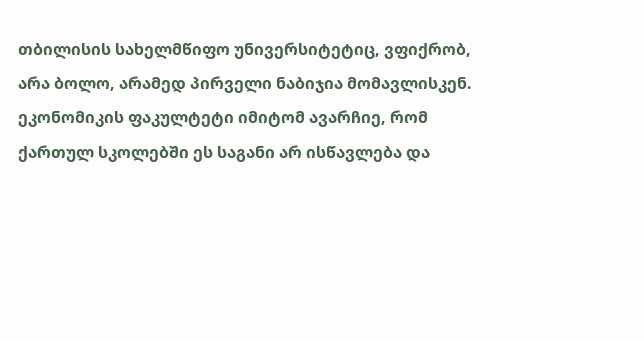თბილისის სახელმწიფო უნივერსიტეტიც, ვფიქრობ, არა ბოლო, არამედ პირველი ნაბიჯია მომავლისკენ. ეკონომიკის ფაკულტეტი იმიტომ ავარჩიე, რომ ქართულ სკოლებში ეს საგანი არ ისწავლება და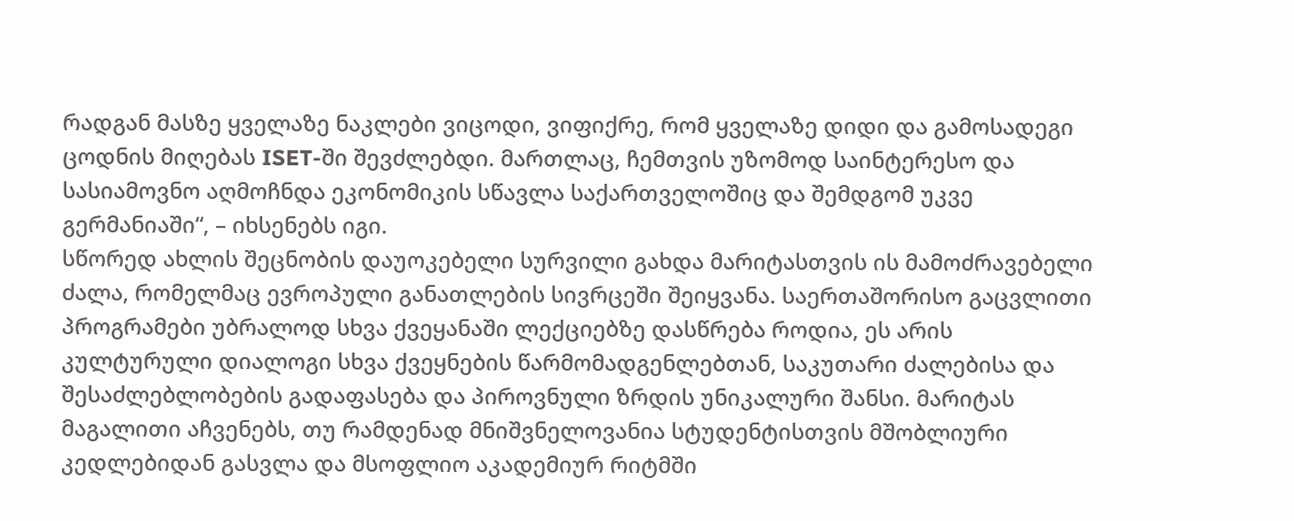რადგან მასზე ყველაზე ნაკლები ვიცოდი, ვიფიქრე, რომ ყველაზე დიდი და გამოსადეგი ცოდნის მიღებას ISET-ში შევძლებდი. მართლაც, ჩემთვის უზომოდ საინტერესო და სასიამოვნო აღმოჩნდა ეკონომიკის სწავლა საქართველოშიც და შემდგომ უკვე გერმანიაში“, – იხსენებს იგი.
სწორედ ახლის შეცნობის დაუოკებელი სურვილი გახდა მარიტასთვის ის მამოძრავებელი ძალა, რომელმაც ევროპული განათლების სივრცეში შეიყვანა. საერთაშორისო გაცვლითი პროგრამები უბრალოდ სხვა ქვეყანაში ლექციებზე დასწრება როდია, ეს არის კულტურული დიალოგი სხვა ქვეყნების წარმომადგენლებთან, საკუთარი ძალებისა და შესაძლებლობების გადაფასება და პიროვნული ზრდის უნიკალური შანსი. მარიტას მაგალითი აჩვენებს, თუ რამდენად მნიშვნელოვანია სტუდენტისთვის მშობლიური კედლებიდან გასვლა და მსოფლიო აკადემიურ რიტმში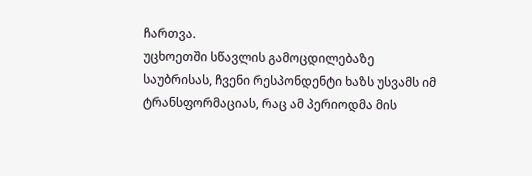ჩართვა.
უცხოეთში სწავლის გამოცდილებაზე საუბრისას, ჩვენი რესპონდენტი ხაზს უსვამს იმ ტრანსფორმაციას, რაც ამ პერიოდმა მის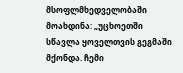მსოფლმხედველობაში მოახდინა: „უცხოეთში სწავლა ყოველთვის გეგმაში მქონდა. ჩემი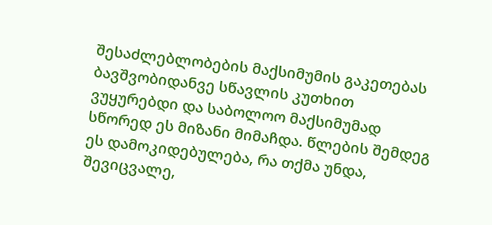შესაძლებლობების მაქსიმუმის გაკეთებას ბავშვობიდანვე სწავლის კუთხით ვუყურებდი და საბოლოო მაქსიმუმად სწორედ ეს მიზანი მიმაჩდა. წლების შემდეგ ეს დამოკიდებულება, რა თქმა უნდა, შევიცვალე,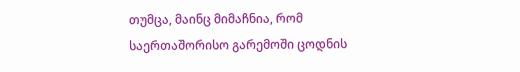თუმცა, მაინც მიმაჩნია, რომ საერთაშორისო გარემოში ცოდნის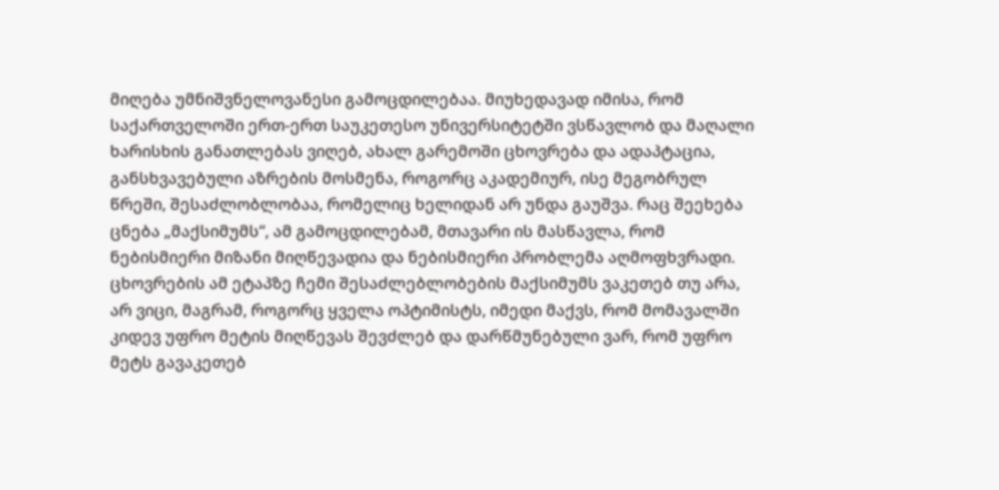მიღება უმნიშვნელოვანესი გამოცდილებაა. მიუხედავად იმისა, რომ საქართველოში ერთ-ერთ საუკეთესო უნივერსიტეტში ვსწავლობ და მაღალი ხარისხის განათლებას ვიღებ, ახალ გარემოში ცხოვრება და ადაპტაცია, განსხვავებული აზრების მოსმენა, როგორც აკადემიურ, ისე მეგობრულ წრეში, შესაძლობლობაა, რომელიც ხელიდან არ უნდა გაუშვა. რაც შეეხება ცნება „მაქსიმუმს“, ამ გამოცდილებამ, მთავარი ის მასწავლა, რომ ნებისმიერი მიზანი მიღწევადია და ნებისმიერი პრობლემა აღმოფხვრადი. ცხოვრების ამ ეტაპზე ჩემი შესაძლებლობების მაქსიმუმს ვაკეთებ თუ არა, არ ვიცი, მაგრამ, როგორც ყველა ოპტიმისტს, იმედი მაქვს, რომ მომავალში კიდევ უფრო მეტის მიღწევას შევძლებ და დარწმუნებული ვარ, რომ უფრო მეტს გავაკეთებ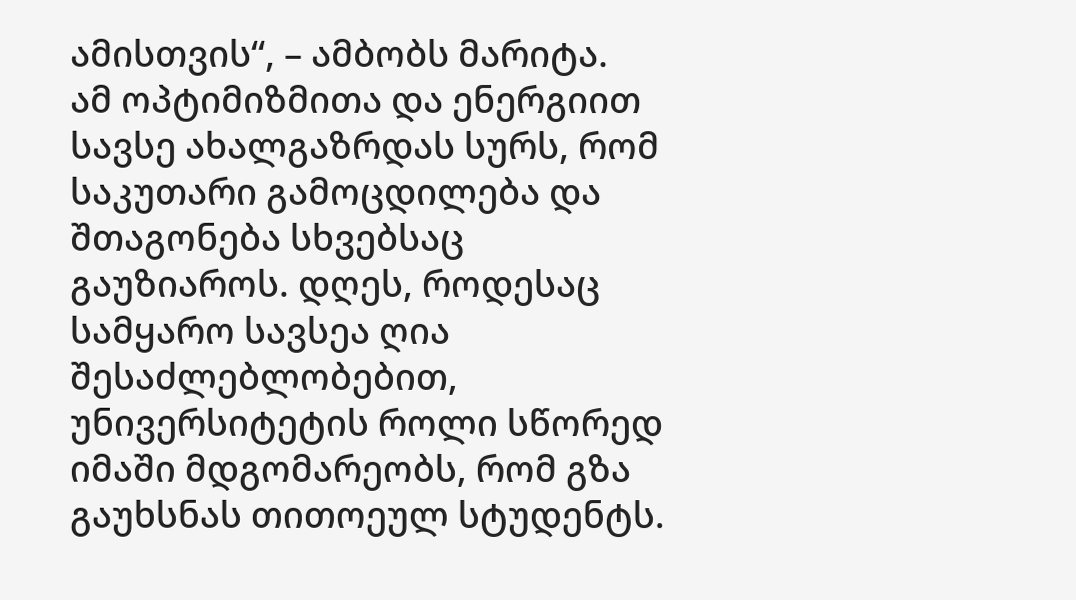ამისთვის“, – ამბობს მარიტა.
ამ ოპტიმიზმითა და ენერგიით სავსე ახალგაზრდას სურს, რომ საკუთარი გამოცდილება და შთაგონება სხვებსაც გაუზიაროს. დღეს, როდესაც სამყარო სავსეა ღია შესაძლებლობებით, უნივერსიტეტის როლი სწორედ იმაში მდგომარეობს, რომ გზა გაუხსნას თითოეულ სტუდენტს.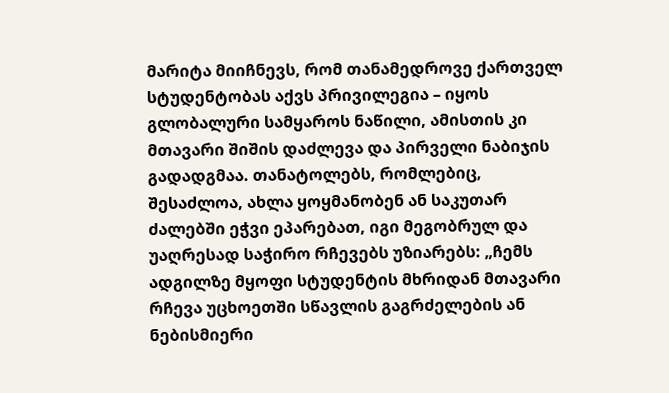მარიტა მიიჩნევს, რომ თანამედროვე ქართველ სტუდენტობას აქვს პრივილეგია – იყოს გლობალური სამყაროს ნაწილი, ამისთის კი მთავარი შიშის დაძლევა და პირველი ნაბიჯის გადადგმაა. თანატოლებს, რომლებიც, შესაძლოა, ახლა ყოყმანობენ ან საკუთარ ძალებში ეჭვი ეპარებათ, იგი მეგობრულ და უაღრესად საჭირო რჩევებს უზიარებს: „ჩემს ადგილზე მყოფი სტუდენტის მხრიდან მთავარი რჩევა უცხოეთში სწავლის გაგრძელების ან ნებისმიერი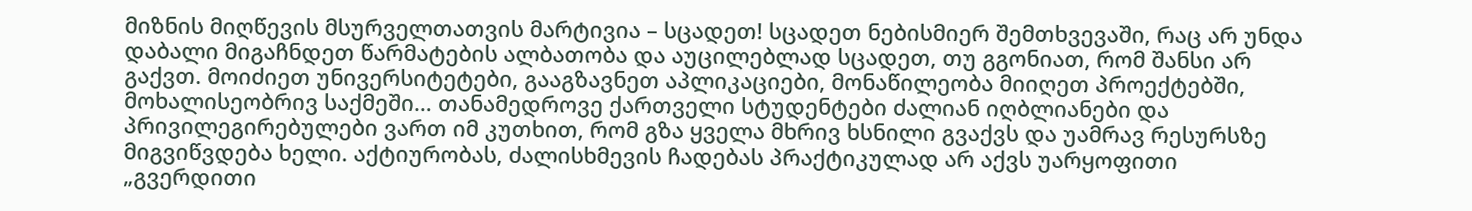მიზნის მიღწევის მსურველთათვის მარტივია – სცადეთ! სცადეთ ნებისმიერ შემთხვევაში, რაც არ უნდა დაბალი მიგაჩნდეთ წარმატების ალბათობა და აუცილებლად სცადეთ, თუ გგონიათ, რომ შანსი არ გაქვთ. მოიძიეთ უნივერსიტეტები, გააგზავნეთ აპლიკაციები, მონაწილეობა მიიღეთ პროექტებში, მოხალისეობრივ საქმეში… თანამედროვე ქართველი სტუდენტები ძალიან იღბლიანები და პრივილეგირებულები ვართ იმ კუთხით, რომ გზა ყველა მხრივ ხსნილი გვაქვს და უამრავ რესურსზე მიგვიწვდება ხელი. აქტიურობას, ძალისხმევის ჩადებას პრაქტიკულად არ აქვს უარყოფითი „გვერდითი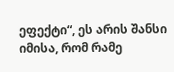ეფექტი“, ეს არის შანსი იმისა, რომ რამე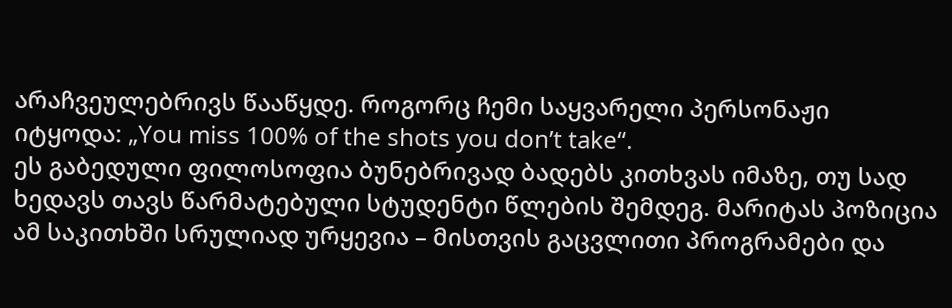არაჩვეულებრივს წააწყდე. როგორც ჩემი საყვარელი პერსონაჟი იტყოდა: „You miss 100% of the shots you don’t take“.
ეს გაბედული ფილოსოფია ბუნებრივად ბადებს კითხვას იმაზე, თუ სად ხედავს თავს წარმატებული სტუდენტი წლების შემდეგ. მარიტას პოზიცია ამ საკითხში სრულიად ურყევია – მისთვის გაცვლითი პროგრამები და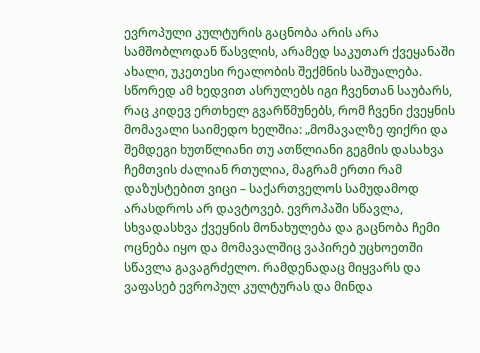ევროპული კულტურის გაცნობა არის არა სამშობლოდან წასვლის, არამედ საკუთარ ქვეყანაში ახალი, უკეთესი რეალობის შექმნის საშუალება. სწორედ ამ ხედვით ასრულებს იგი ჩვენთან საუბარს, რაც კიდევ ერთხელ გვარწმუნებს, რომ ჩვენი ქვეყნის მომავალი საიმედო ხელშია: „მომავალზე ფიქრი და შემდეგი ხუთწლიანი თუ ათწლიანი გეგმის დასახვა ჩემთვის ძალიან რთულია, მაგრამ ერთი რამ დაზუსტებით ვიცი – საქართველოს სამუდამოდ არასდროს არ დავტოვებ. ევროპაში სწავლა, სხვადასხვა ქვეყნის მონახულება და გაცნობა ჩემი ოცნება იყო და მომავალშიც ვაპირებ უცხოეთში სწავლა გავაგრძელო. რამდენადაც მიყვარს და ვაფასებ ევროპულ კულტურას და მინდა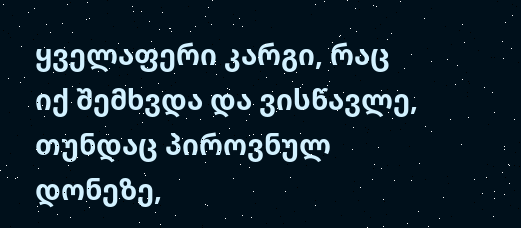ყველაფერი კარგი, რაც იქ შემხვდა და ვისწავლე, თუნდაც პიროვნულ დონეზე,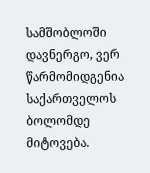სამშობლოში დავნერგო, ვერ წარმომიდგენია საქართველოს ბოლომდე მიტოვება.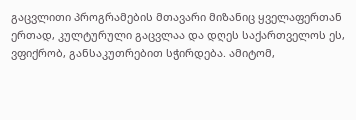გაცვლითი პროგრამების მთავარი მიზანიც ყველაფერთან ერთად, კულტურული გაცვლაა და დღეს საქართველოს ეს, ვფიქრობ, განსაკუთრებით სჭირდება. ამიტომ,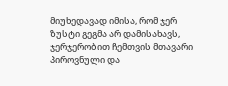მიუხედავად იმისა, რომ ჯერ ზუსტი გეგმა არ დამისახავს, ჯერჯერობით ჩემთვის მთავარი პიროვნული და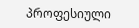პროფესიული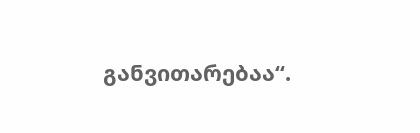განვითარებაა“.